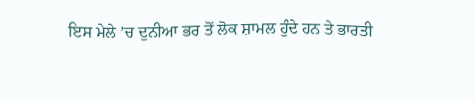ਇਸ ਮੇਲੇ ’ਚ ਦੁਨੀਆ ਭਰ ਤੋਂ ਲੋਕ ਸ਼ਾਮਲ ਹੁੰਦੇ ਹਨ ਤੇ ਭਾਰਤੀ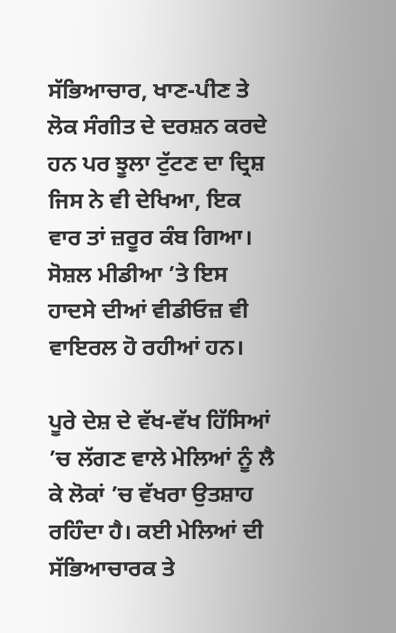ਸੱਭਿਆਚਾਰ, ਖਾਣ-ਪੀਣ ਤੇ ਲੋਕ ਸੰਗੀਤ ਦੇ ਦਰਸ਼ਨ ਕਰਦੇ ਹਨ ਪਰ ਝੂਲਾ ਟੁੱਟਣ ਦਾ ਦ੍ਰਿਸ਼ ਜਿਸ ਨੇ ਵੀ ਦੇਖਿਆ, ਇਕ ਵਾਰ ਤਾਂ ਜ਼ਰੂਰ ਕੰਬ ਗਿਆ। ਸੋਸ਼ਲ ਮੀਡੀਆ ’ਤੇ ਇਸ ਹਾਦਸੇ ਦੀਆਂ ਵੀਡੀਓਜ਼ ਵੀ ਵਾਇਰਲ ਹੋ ਰਹੀਆਂ ਹਨ।

ਪੂਰੇ ਦੇਸ਼ ਦੇ ਵੱਖ-ਵੱਖ ਹਿੱਸਿਆਂ ’ਚ ਲੱਗਣ ਵਾਲੇ ਮੇਲਿਆਂ ਨੂੰ ਲੈ ਕੇ ਲੋਕਾਂ ’ਚ ਵੱਖਰਾ ਉਤਸ਼ਾਹ ਰਹਿੰਦਾ ਹੈ। ਕਈ ਮੇਲਿਆਂ ਦੀ ਸੱਭਿਆਚਾਰਕ ਤੇ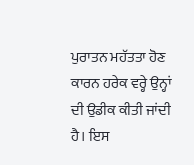ਪੁਰਾਤਨ ਮਹੱਤਤਾ ਹੋਣ ਕਾਰਨ ਹਰੇਕ ਵਰ੍ਹੇ ਉਨ੍ਹਾਂ ਦੀ ਉਡੀਕ ਕੀਤੀ ਜਾਂਦੀ ਹੈ। ਇਸ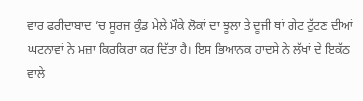ਵਾਰ ਫਰੀਦਾਬਾਦ ’ਚ ਸੂਰਜ ਕੁੰਡ ਮੇਲੇ ਮੌਕੇ ਲੋਕਾਂ ਦਾ ਝੂਲਾ ਤੇ ਦੂਜੀ ਥਾਂ ਗੇਟ ਟੁੱਟਣ ਦੀਆਂ ਘਟਨਾਵਾਂ ਨੇ ਮਜ਼ਾ ਕਿਰਕਿਰਾ ਕਰ ਦਿੱਤਾ ਹੈ। ਇਸ ਭਿਆਨਕ ਹਾਦਸੇ ਨੇ ਲੱਖਾਂ ਦੇ ਇਕੱਠ ਵਾਲੇ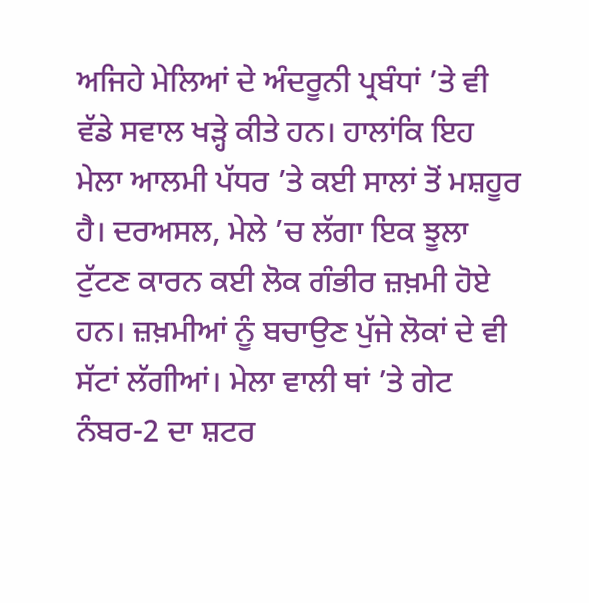ਅਜਿਹੇ ਮੇਲਿਆਂ ਦੇ ਅੰਦਰੂਨੀ ਪ੍ਰਬੰਧਾਂ ’ਤੇ ਵੀ ਵੱਡੇ ਸਵਾਲ ਖੜ੍ਹੇ ਕੀਤੇ ਹਨ। ਹਾਲਾਂਕਿ ਇਹ ਮੇਲਾ ਆਲਮੀ ਪੱਧਰ ’ਤੇ ਕਈ ਸਾਲਾਂ ਤੋਂ ਮਸ਼ਹੂਰ ਹੈ। ਦਰਅਸਲ, ਮੇਲੇ ’ਚ ਲੱਗਾ ਇਕ ਝੂਲਾ ਟੁੱਟਣ ਕਾਰਨ ਕਈ ਲੋਕ ਗੰਭੀਰ ਜ਼ਖ਼ਮੀ ਹੋਏ ਹਨ। ਜ਼ਖ਼ਮੀਆਂ ਨੂੰ ਬਚਾਉਣ ਪੁੱਜੇ ਲੋਕਾਂ ਦੇ ਵੀ ਸੱਟਾਂ ਲੱਗੀਆਂ। ਮੇਲਾ ਵਾਲੀ ਥਾਂ ’ਤੇ ਗੇਟ ਨੰਬਰ-2 ਦਾ ਸ਼ਟਰ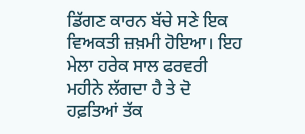ਡਿੱਗਣ ਕਾਰਨ ਬੱਚੇ ਸਣੇ ਇਕ ਵਿਅਕਤੀ ਜ਼ਖ਼ਮੀ ਹੋਇਆ। ਇਹ ਮੇਲਾ ਹਰੇਕ ਸਾਲ ਫਰਵਰੀ ਮਹੀਨੇ ਲੱਗਦਾ ਹੈ ਤੇ ਦੋ ਹਫ਼ਤਿਆਂ ਤੱਕ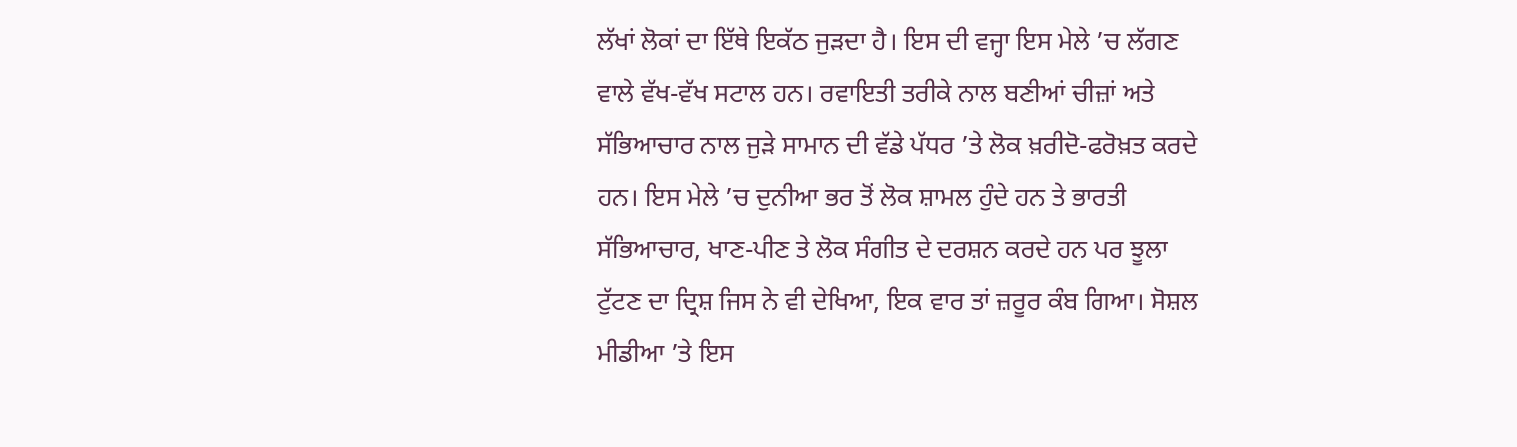ਲੱਖਾਂ ਲੋਕਾਂ ਦਾ ਇੱਥੇ ਇਕੱਠ ਜੁੜਦਾ ਹੈ। ਇਸ ਦੀ ਵਜ੍ਹਾ ਇਸ ਮੇਲੇ ’ਚ ਲੱਗਣ ਵਾਲੇ ਵੱਖ-ਵੱਖ ਸਟਾਲ ਹਨ। ਰਵਾਇਤੀ ਤਰੀਕੇ ਨਾਲ ਬਣੀਆਂ ਚੀਜ਼ਾਂ ਅਤੇ ਸੱਭਿਆਚਾਰ ਨਾਲ ਜੁੜੇ ਸਾਮਾਨ ਦੀ ਵੱਡੇ ਪੱਧਰ ’ਤੇ ਲੋਕ ਖ਼ਰੀਦੋ-ਫਰੋਖ਼ਤ ਕਰਦੇ ਹਨ। ਇਸ ਮੇਲੇ ’ਚ ਦੁਨੀਆ ਭਰ ਤੋਂ ਲੋਕ ਸ਼ਾਮਲ ਹੁੰਦੇ ਹਨ ਤੇ ਭਾਰਤੀ ਸੱਭਿਆਚਾਰ, ਖਾਣ-ਪੀਣ ਤੇ ਲੋਕ ਸੰਗੀਤ ਦੇ ਦਰਸ਼ਨ ਕਰਦੇ ਹਨ ਪਰ ਝੂਲਾ ਟੁੱਟਣ ਦਾ ਦ੍ਰਿਸ਼ ਜਿਸ ਨੇ ਵੀ ਦੇਖਿਆ, ਇਕ ਵਾਰ ਤਾਂ ਜ਼ਰੂਰ ਕੰਬ ਗਿਆ। ਸੋਸ਼ਲ ਮੀਡੀਆ ’ਤੇ ਇਸ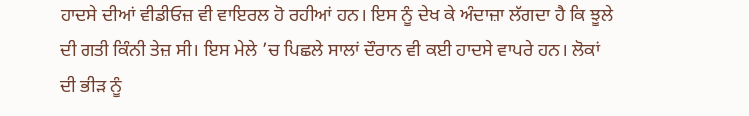ਹਾਦਸੇ ਦੀਆਂ ਵੀਡੀਓਜ਼ ਵੀ ਵਾਇਰਲ ਹੋ ਰਹੀਆਂ ਹਨ। ਇਸ ਨੂੰ ਦੇਖ ਕੇ ਅੰਦਾਜ਼ਾ ਲੱਗਦਾ ਹੈ ਕਿ ਝੂਲੇ ਦੀ ਗਤੀ ਕਿੰਨੀ ਤੇਜ਼ ਸੀ। ਇਸ ਮੇਲੇ ’ਚ ਪਿਛਲੇ ਸਾਲਾਂ ਦੌਰਾਨ ਵੀ ਕਈ ਹਾਦਸੇ ਵਾਪਰੇ ਹਨ। ਲੋਕਾਂ ਦੀ ਭੀੜ ਨੂੰ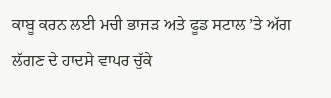ਕਾਬੂ ਕਰਨ ਲਈ ਮਚੀ ਭਾਜੜ ਅਤੇ ਫੂਡ ਸਟਾਲ ’ਤੇ ਅੱਗ ਲੱਗਣ ਦੇ ਹਾਦਸੇ ਵਾਪਰ ਚੁੱਕੇ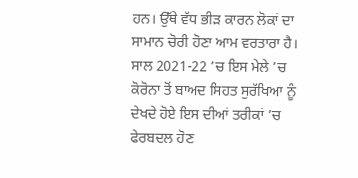ਹਨ। ਉੱਥੇ ਵੱਧ ਭੀੜ ਕਾਰਨ ਲੋਕਾਂ ਦਾ ਸਾਮਾਨ ਚੋਰੀ ਹੋਣਾ ਆਮ ਵਰਤਾਰਾ ਹੈ। ਸਾਲ 2021-22 ’ਚ ਇਸ ਮੇਲੇ ’ਚ ਕੋਰੋਨਾ ਤੋਂ ਬਾਅਦ ਸਿਹਤ ਸੁਰੱਖਿਆ ਨੂੰ ਦੇਖਦੇ ਹੋਏ ਇਸ ਦੀਆਂ ਤਰੀਕਾਂ ’ਚ ਫੇਰਬਦਲ ਹੋਣ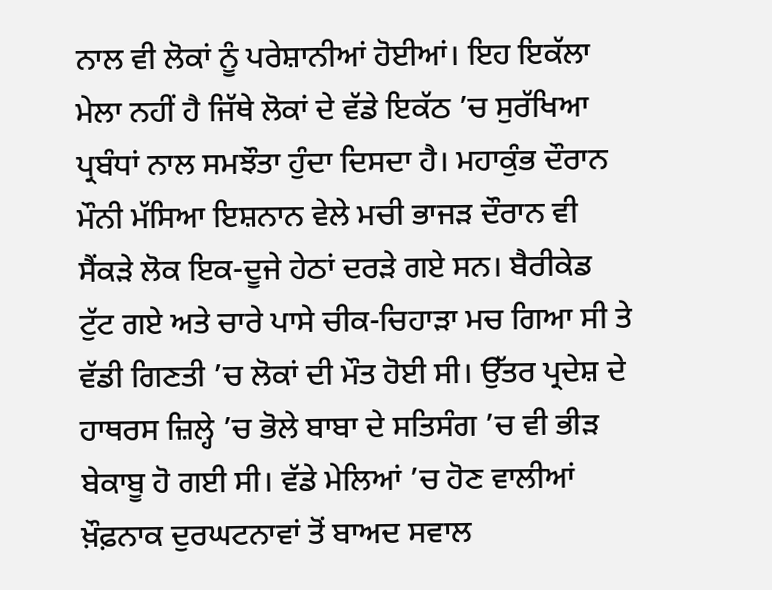ਨਾਲ ਵੀ ਲੋਕਾਂ ਨੂੰ ਪਰੇਸ਼ਾਨੀਆਂ ਹੋਈਆਂ। ਇਹ ਇਕੱਲਾ ਮੇਲਾ ਨਹੀਂ ਹੈ ਜਿੱਥੇ ਲੋਕਾਂ ਦੇ ਵੱਡੇ ਇਕੱਠ ’ਚ ਸੁਰੱਖਿਆ ਪ੍ਰਬੰਧਾਂ ਨਾਲ ਸਮਝੌਤਾ ਹੁੰਦਾ ਦਿਸਦਾ ਹੈ। ਮਹਾਕੁੰਭ ਦੌਰਾਨ ਮੌਨੀ ਮੱਸਿਆ ਇਸ਼ਨਾਨ ਵੇਲੇ ਮਚੀ ਭਾਜੜ ਦੌਰਾਨ ਵੀ ਸੈਂਕੜੇ ਲੋਕ ਇਕ-ਦੂਜੇ ਹੇਠਾਂ ਦਰੜੇ ਗਏ ਸਨ। ਬੈਰੀਕੇਡ ਟੁੱਟ ਗਏ ਅਤੇ ਚਾਰੇ ਪਾਸੇ ਚੀਕ-ਚਿਹਾੜਾ ਮਚ ਗਿਆ ਸੀ ਤੇ ਵੱਡੀ ਗਿਣਤੀ ’ਚ ਲੋਕਾਂ ਦੀ ਮੌਤ ਹੋਈ ਸੀ। ਉੱਤਰ ਪ੍ਰਦੇਸ਼ ਦੇ ਹਾਥਰਸ ਜ਼ਿਲ੍ਹੇ ’ਚ ਭੋਲੇ ਬਾਬਾ ਦੇ ਸਤਿਸੰਗ ’ਚ ਵੀ ਭੀੜ ਬੇਕਾਬੂ ਹੋ ਗਈ ਸੀ। ਵੱਡੇ ਮੇਲਿਆਂ ’ਚ ਹੋਣ ਵਾਲੀਆਂ ਖ਼ੌਫ਼ਨਾਕ ਦੁਰਘਟਨਾਵਾਂ ਤੋਂ ਬਾਅਦ ਸਵਾਲ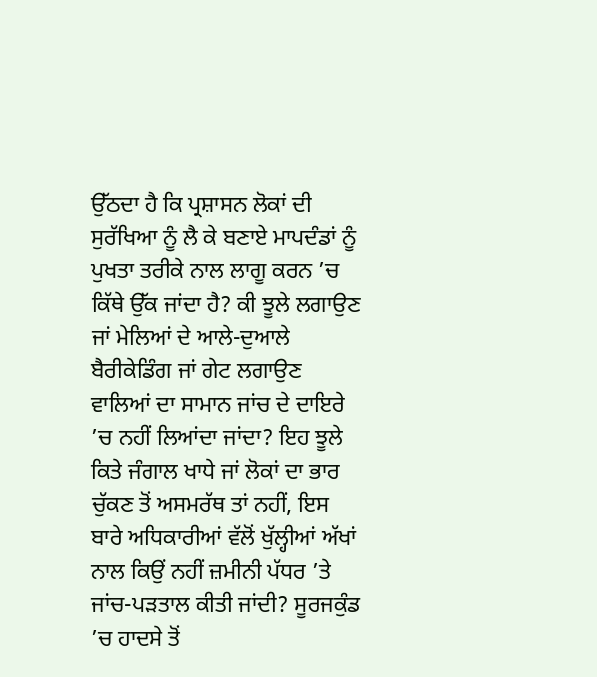ਉੱਠਦਾ ਹੈ ਕਿ ਪ੍ਰਸ਼ਾਸਨ ਲੋਕਾਂ ਦੀ ਸੁਰੱਖਿਆ ਨੂੰ ਲੈ ਕੇ ਬਣਾਏ ਮਾਪਦੰਡਾਂ ਨੂੰ ਪੁਖਤਾ ਤਰੀਕੇ ਨਾਲ ਲਾਗੂ ਕਰਨ ’ਚ ਕਿੱਥੇ ਉੱਕ ਜਾਂਦਾ ਹੈ? ਕੀ ਝੂਲੇ ਲਗਾਉਣ ਜਾਂ ਮੇਲਿਆਂ ਦੇ ਆਲੇ-ਦੁਆਲੇ ਬੈਰੀਕੇਡਿੰਗ ਜਾਂ ਗੇਟ ਲਗਾਉਣ ਵਾਲਿਆਂ ਦਾ ਸਾਮਾਨ ਜਾਂਚ ਦੇ ਦਾਇਰੇ ’ਚ ਨਹੀਂ ਲਿਆਂਦਾ ਜਾਂਦਾ? ਇਹ ਝੂਲੇ ਕਿਤੇ ਜੰਗਾਲ ਖਾਧੇ ਜਾਂ ਲੋਕਾਂ ਦਾ ਭਾਰ ਚੁੱਕਣ ਤੋਂ ਅਸਮਰੱਥ ਤਾਂ ਨਹੀਂ, ਇਸ ਬਾਰੇ ਅਧਿਕਾਰੀਆਂ ਵੱਲੋਂ ਖੁੱਲ੍ਹੀਆਂ ਅੱਖਾਂ ਨਾਲ ਕਿਉਂ ਨਹੀਂ ਜ਼ਮੀਨੀ ਪੱਧਰ ’ਤੇ ਜਾਂਚ-ਪੜਤਾਲ ਕੀਤੀ ਜਾਂਦੀ? ਸੂਰਜਕੁੰਡ ’ਚ ਹਾਦਸੇ ਤੋਂ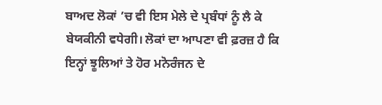ਬਾਅਦ ਲੋਕਾਂ ’ਚ ਵੀ ਇਸ ਮੇਲੇ ਦੇ ਪ੍ਰਬੰਧਾਂ ਨੂੰ ਲੈ ਕੇ ਬੇਯਕੀਨੀ ਵਧੇਗੀ। ਲੋਕਾਂ ਦਾ ਆਪਣਾ ਵੀ ਫ਼ਰਜ਼ ਹੈ ਕਿ ਇਨ੍ਹਾਂ ਝੂਲਿਆਂ ਤੇ ਹੋਰ ਮਨੋਰੰਜਨ ਦੇ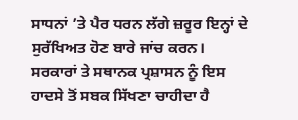ਸਾਧਨਾਂ ’ਤੇ ਪੈਰ ਧਰਨ ਲੱਗੇ ਜ਼ਰੂਰ ਇਨ੍ਹਾਂ ਦੇ ਸੁਰੱਖਿਅਤ ਹੋਣ ਬਾਰੇ ਜਾਂਚ ਕਰਨ। ਸਰਕਾਰਾਂ ਤੇ ਸਥਾਨਕ ਪ੍ਰਸ਼ਾਸਨ ਨੂੰ ਇਸ ਹਾਦਸੇ ਤੋਂ ਸਬਕ ਸਿੱਖਣਾ ਚਾਹੀਦਾ ਹੈ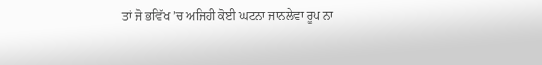ਤਾਂ ਜੋ ਭਵਿੱਖ ’ਚ ਅਜਿਹੀ ਕੋਈ ਘਟਨਾ ਜਾਨਲੇਵਾ ਰੂਪ ਨਾ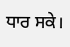ਧਾਰ ਸਕੇ।